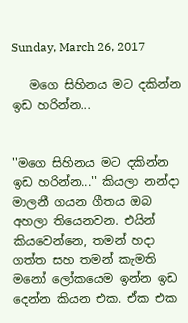Sunday, March 26, 2017

   මගෙ සිහිනය මට දකින්න ඉඩ හරින්න...


''මගෙ සිහිනය මට දකින්න ඉඩ හරින්න...'' කියලා නන්දා මාලනී ගයන ගීතය ඔබ අහලා තියෙනවන. එයින් කියවෙන්නෙ, තමන් හදා ගත්ත සහ තමන් කැමති මනෝ ලෝකයෙම ඉන්න ඉඩ දෙන්න කියන එක. ඒක එක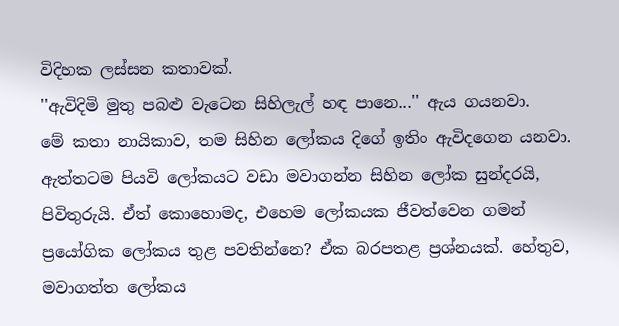විදිහක ලස්සන කතාවක්.
''ඇවිදිමි මුතු පබළු වැටෙන සිහිලැල් හඳ පානෙ...'' ඇය ගයනවා.
මේ කතා නායිකාව, තම සිහින ලෝකය දිගේ ඉතිං ඇවිදගෙන යනවා.
ඇත්තටම පියවි ලෝකයට වඩා මවාගන්න සිහින ලෝක සුන්දරයි, පිවිතුරුයි. ඒත් කොහොමද, එහෙම ලෝකයක ජීවත්වෙන ගමන් ප්‍රයෝගික ලෝකය තුළ පවතින්නෙ? ඒක බරපතළ ප්‍රශ්නයක්. හේතුව, මවාගත්ත ලෝකය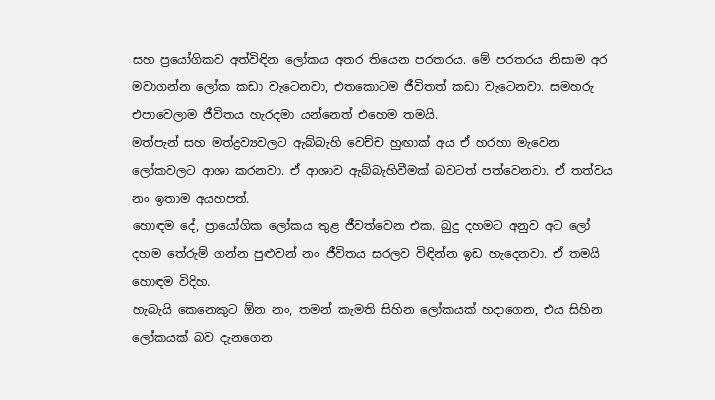සහ ප්‍රයෝගිකව අත්විඳින ලෝකය අතර තියෙන පරතරය. මේ පරතරය නිසාම අර මවාගන්න ලෝක කඩා වැටෙනවා, එතකොටම ජීවිතත් කඩා වැටෙනවා. සමහරු එපාවෙලාම ජීවිතය හැරදමා යන්නෙත් එහෙම තමයි.
මත්පැන් සහ මත්ද්‍රව්‍යවලට ඇබ්බැහි වෙච්ච හුඟාක් අය ඒ හරහා මැවෙන ලෝකවලට ආශා කරනවා. ඒ ආශාව ඇබ්බැහිවීමක් බවටත් පත්වෙනවා. ඒ තත්වය නං ඉතාම අයහපත්.
හොඳම දේ, ප්‍රායෝගික ලෝකය තුළ ජීවත්වෙන එක. බුදු දහමට අනුව අට ලෝ දහම තේරුම් ගන්න පුළුවන් නං ජීවිතය සරලව විඳින්න ඉඩ හැදෙනවා. ඒ තමයි හොඳම විදිහ.
හැබැයි කෙනෙකුට ඕන නං, තමන් කැමති සිහින ලෝකයක් හදාගෙන, එය සිහින ලෝකයක් බව දැනගෙන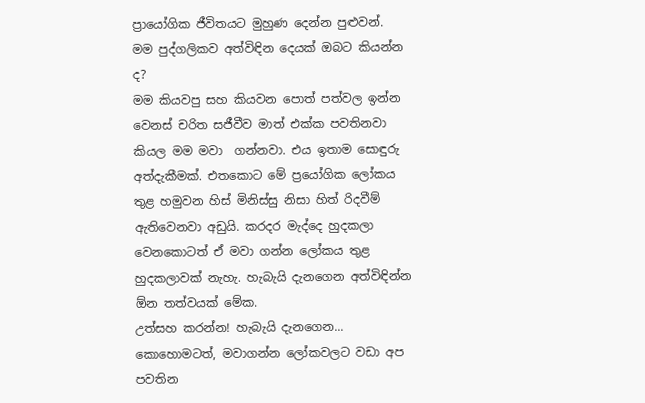ප්‍රායෝගික ජීවිතයට මුහුණ දෙන්න පුළුවන්.
මම පුද්ගලිකව අත්විඳින දෙයක් ඔබට කියන්න ද?
මම කියවපු සහ කියවන පොත් පත්වල ඉන්න වෙනස් චරිත සජීවීව මාත් එක්ක පවතිනවා කියල මම මවා  ගන්නවා. එය ඉතාම සොඳුරු අත්දැකීමක්. එතකොට මේ ප්‍රයෝගික ලෝකය තුළ හමුවන හිස් මිනිස්සු නිසා හිත් රිදවීම් ඇතිවෙනවා අඩුයි. කරදර මැද්දෙ හුදකලා වෙනකොටත් ඒ මවා ගන්න ලෝකය තුළ හුදකලාවක් නැහැ. හැබැයි දැනගෙන අත්විඳින්න ඕන තත්වයක් මේක.
උත්සහ කරන්න! හැබැයි දැනගෙන...
කොහොමටත්, මවාගන්න ලෝකවලට වඩා අප පවතින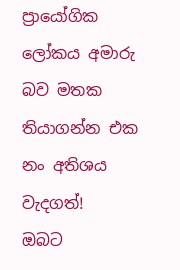ප්‍රායෝගික ලෝකය අමාරු බව මතක තියාගන්න එක නං අතිශය වැදගත්!
ඔබට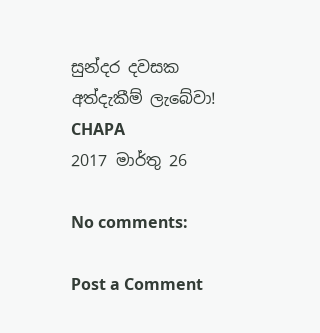සුන්දර දවසක අත්දැකීම් ලැබේවා!
CHAPA
2017 මාර්තු 26

No comments:

Post a Comment